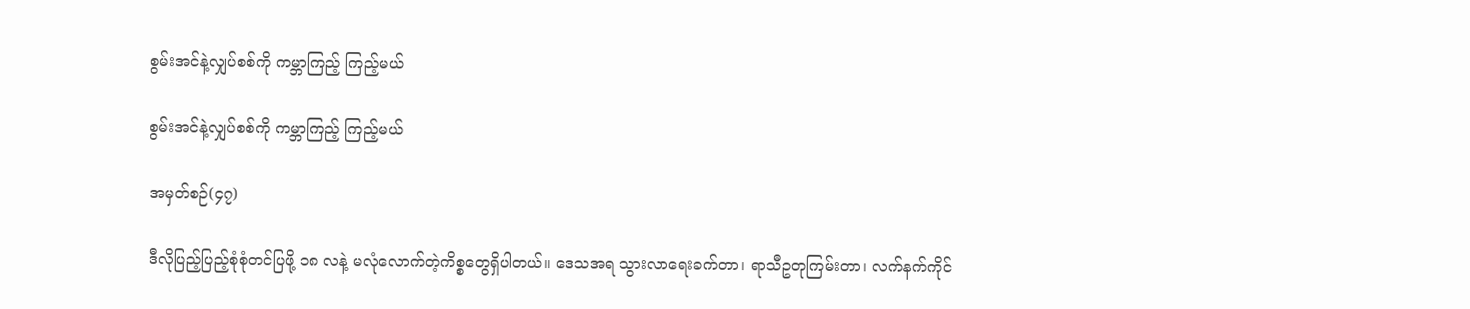စွမ်းအင်နဲ့လျှပ်စစ်ကို ကမ္ဘာကြည့် ကြည့်မယ်

စွမ်းအင်နဲ့လျှပ်စစ်ကို ကမ္ဘာကြည့် ကြည့်မယ်

အမှတ်စဉ်(၄၇)

ဒီလိုပြည့်ပြည့်စုံစုံတင်ပြဖို့ ၁၈ လနဲ့ မလုံလောက်တဲ့ကိစ္စတွေရှိပါတယ်။ ဒေသအရ သွားလာရေးခက်တာ၊ ရာသီဥတုကြမ်းတာ၊ လက်နက်ကိုင်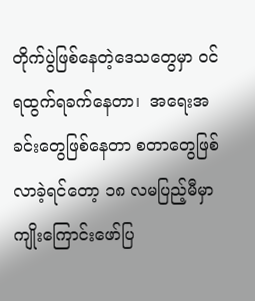တိုက်ပွဲဖြစ်နေတဲ့ဒေသတွေမှာ ဝင်ရထွက်ရခက်နေတာ၊  အရေးအခင်းတွေဖြစ်နေတာ စတာတွေဖြစ်လာခဲ့ရင်တော့ ၁၈ လမပြည့်မီမှာ ကျိုးကြောင်းဖော်ပြ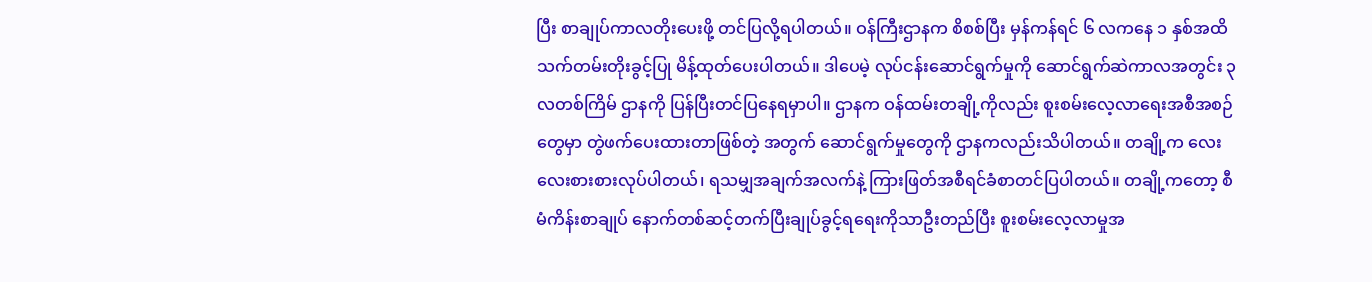ပြီး စာချုပ်ကာလတိုးပေးဖို့ တင်ပြလို့ရပါတယ်။ ဝန်ကြီးဌာနက စိစစ်ပြီး မှန်ကန်ရင် ၆ လကနေ ၁ နှစ်အထိ သက်တမ်းတိုးခွင့်ပြု မိန့်ထုတ်ပေးပါတယ်။ ဒါပေမဲ့ လုပ်ငန်းဆောင်ရွက်မှုကို ဆောင်ရွက်ဆဲကာလအတွင်း ၃ လတစ်ကြိမ် ဌာနကို ပြန်ပြီးတင်ပြနေရမှာပါ။ ဌာနက ဝန်ထမ်းတချို့ကိုလည်း စူးစမ်းလေ့လာရေးအစီအစဉ်တွေမှာ တွဲဖက်ပေးထားတာဖြစ်တဲ့ အတွက် ဆောင်ရွက်မှုတွေကို ဌာနကလည်းသိပါတယ်။ တချို့က လေးလေးစားစားလုပ်ပါတယ်၊ ရသမျှအချက်အလက်နဲ့ ကြားဖြတ်အစီရင်ခံစာတင်ပြပါတယ်။ တချို့ကတော့ စီမံကိန်းစာချုပ် နောက်တစ်ဆင့်တက်ပြီးချုပ်ခွင့်ရရေးကိုသာဦးတည်ပြီး စူးစမ်းလေ့လာမှုအ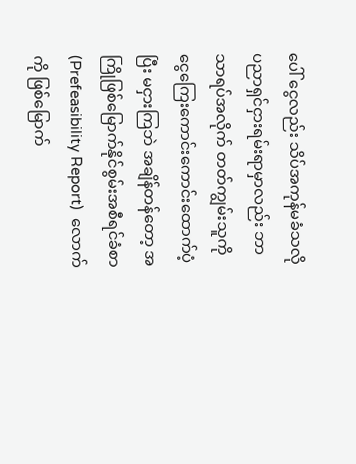ပေါ် ငွေလည်း သိပ်အကုန်မခံသလို ပညာရှင်ငှားရမ်းရာမှာလည်း ဘာသာရပ်အလိုက် တတ်ကျွမ်းသူကို ငွေကြေးကောင်းကောင်းထောက်ပံ့ပြီး မငှားကြဘဲ အချိန်တန်တော့ အကြိုဖြစ်မြောက်နိုင်စွမ်းအစီရင်ခံစာ (Prefeasibility Report)  လောက်ကို ဖြစ်မြောက်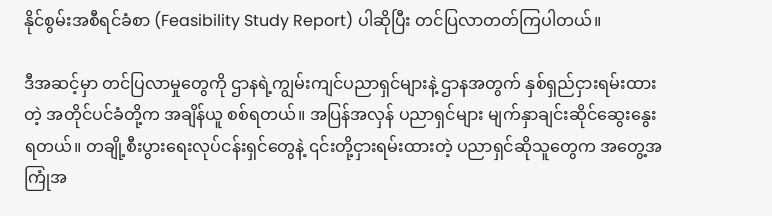နိုင်စွမ်းအစီရင်ခံစာ (Feasibility Study Report) ပါဆိုပြီး တင်ပြလာတတ်ကြပါတယ်။

ဒီအဆင့်မှာ တင်ပြလာမှုတွေကို ဌာနရဲ့ကျွမ်းကျင်ပညာရှင်များနဲ့ ဌာနအတွက် နှစ်ရှည်ငှားရမ်းထားတဲ့ အတိုင်ပင်ခံတို့က အချိန်ယူ စစ်ရတယ်။ အပြန်အလှန် ပညာရှင်များ မျက်နှာချင်းဆိုင်ဆွေးနွေးရတယ်။ တချို့စီးပွားရေးလုပ်ငန်းရှင်တွေနဲ့ ၎င်းတို့ငှားရမ်းထားတဲ့ ပညာရှင်ဆိုသူတွေက အတွေ့အကြုံအ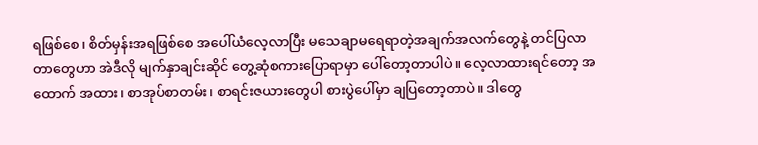ရဖြစ်စေ၊ စိတ်မှန်းအရဖြစ်စေ အပေါ်ယံလေ့လာပြီး မသေချာမရေရာတဲ့အချက်အလက်တွေနဲ့ တင်ပြလာတာတွေဟာ အဲဒီလို မျက်နှာချင်းဆိုင် တွေ့ဆုံစကားပြောရာမှာ ပေါ်တော့တာပါပဲ။ လေ့လာထားရင်တော့ အထောက် အထား၊ စာအုပ်စာတမ်း၊ စာရင်းဇယားတွေပါ စားပွဲပေါ်မှာ ချပြတော့တာပဲ။ ဒါတွေ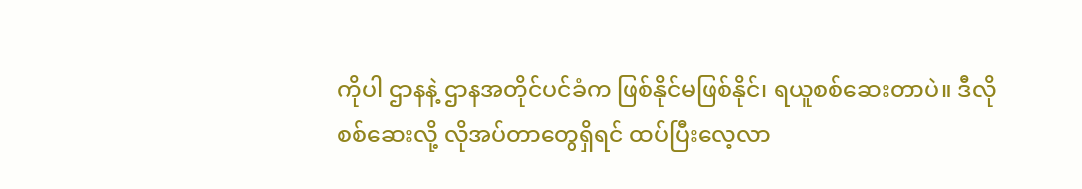ကိုပါ ဌာနနဲ့ ဌာနအတိုင်ပင်ခံက ဖြစ်နိုင်မဖြစ်နိုင်၊ ရယူစစ်ဆေးတာပဲ။ ဒီလိုစစ်ဆေးလို့ လိုအပ်တာတွေရှိရင် ထပ်ပြီးလေ့လာ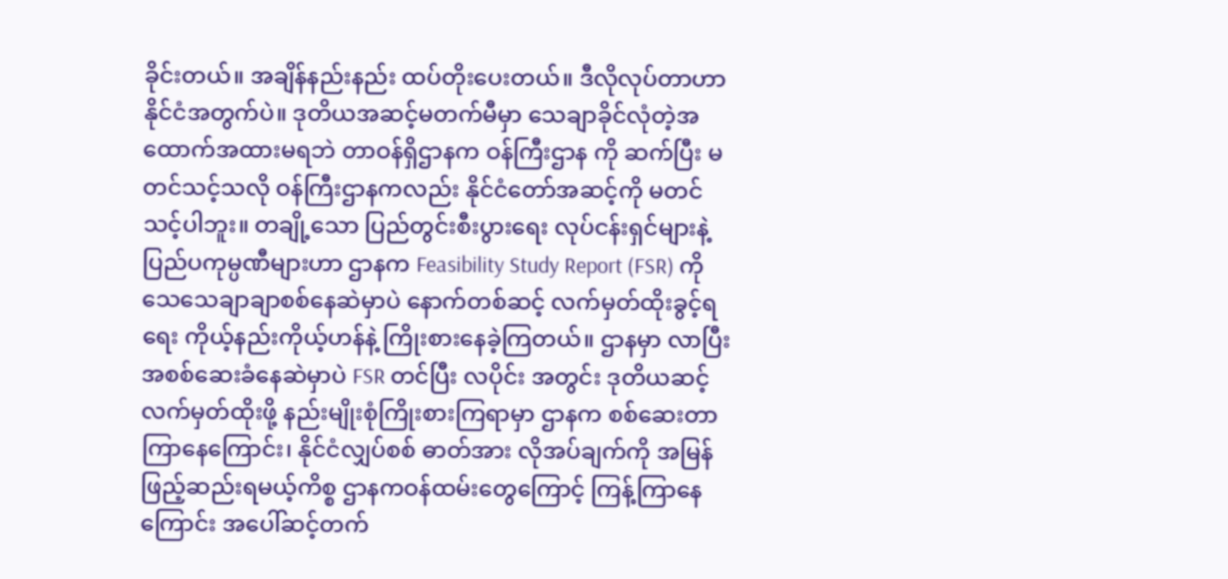ခိုင်းတယ်။ အချိန်နည်းနည်း ထပ်တိုးပေးတယ်။ ဒီလိုလုပ်တာဟာနိုင်ငံအတွက်ပဲ။ ဒုတိယအဆင့်မတက်မီမှာ သေချာခိုင်လုံတဲ့အထောက်အထားမရဘဲ တာဝန်ရှိဌာနက ဝန်ကြီးဌာန ကို ဆက်ပြီး မတင်သင့်သလို ဝန်ကြီးဌာနကလည်း နိုင်ငံတော်အဆင့်ကို မတင်သင့်ပါဘူး။ တချို့သော ပြည်တွင်းစီးပွားရေး လုပ်ငန်းရှင်များနဲ့ ပြည်ပကုမ္ပဏီများဟာ ဌာနက Feasibility Study Report (FSR) ကို သေသေချာချာစစ်နေဆဲမှာပဲ နောက်တစ်ဆင့် လက်မှတ်ထိုးခွင့်ရရေး ကိုယ့်နည်းကိုယ့်ဟန်နဲ့ ကြိုးစားနေခဲ့ကြတယ်။ ဌာနမှာ လာပြီးအစစ်ဆေးခံနေဆဲမှာပဲ FSR တင်ပြီး လပိုင်း အတွင်း ဒုတိယဆင့်လက်မှတ်ထိုးဖို့ နည်းမျိုးစုံကြိုးစားကြရာမှာ ဌာနက စစ်ဆေးတာကြာနေကြောင်း၊ နိုင်ငံလျှပ်စစ် ဓာတ်အား လိုအပ်ချက်ကို အမြန်ဖြည့်ဆည်းရမယ့်ကိစ္စ ဌာနကဝန်ထမ်းတွေကြောင့် ကြန့်ကြာနေကြောင်း အပေါ်ဆင့်တက်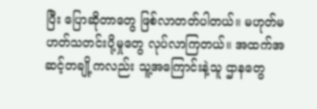ပြီး ပြောဆိုတာတွေ ဖြစ်လာတတ်ပါတယ်။ မဟုတ်မဟတ်သတင်းပို့မှုတွေ လုပ်လာကြတယ်။ အထက်အဆင့်တချို့ကလည်း သူ့အကြောင်းနဲ့သူ ဌာနတွေ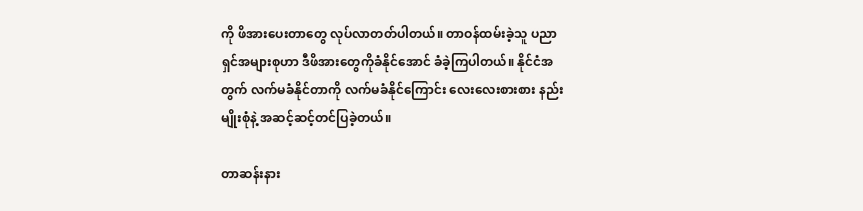ကို ဖိအားပေးတာတွေ လုပ်လာတတ်ပါတယ်။ တာဝန်ထမ်းခဲ့သူ ပညာရှင်အများစုဟာ ဒီဖိအားတွေကိုခံနိုင်အောင် ခံခဲ့ကြပါတယ်။ နိုင်ငံအတွက် လက်မခံနိုင်တာကို လက်မခံနိုင်ကြောင်း လေးလေးစားစား နည်းမျိုးစုံနဲ့ အဆင့်ဆင့်တင်ပြခဲ့တယ်။

တာဆန်းနား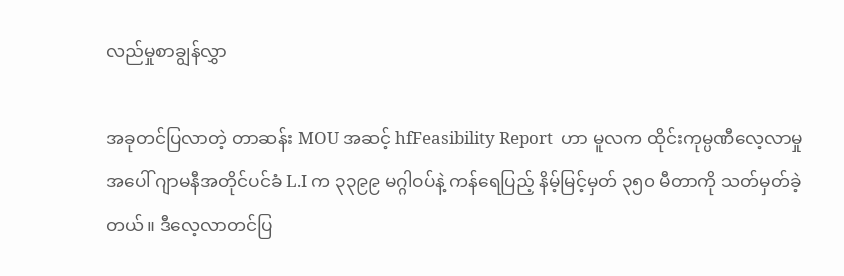လည်မှုစာချွန်လွှာ

အခုတင်ပြလာတဲ့ တာဆန်း MOU အဆင့် hfFeasibility Report  ဟာ မူလက ထိုင်းကုမ္ပဏီလေ့လာမှုအပေါ် ဂျာမနီအတိုင်ပင်ခံ L.I က ၃၃၉၉ မဂ္ဂါဝပ်နဲ့ ကန်ရေပြည့် နိမ့်မြင့်မှတ် ၃၅၀ မီတာကို သတ်မှတ်ခဲ့တယ်။ ဒီလေ့လာတင်ပြ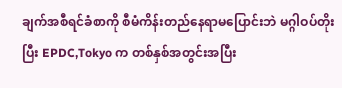ချက်အစီရင်ခံစာကို စီမံကိန်းတည်နေရာမပြောင်းဘဲ မဂ္ဂါဝပ်တိုးပြီး EPDC,Tokyo က တစ်နှစ်အတွင်းအပြီး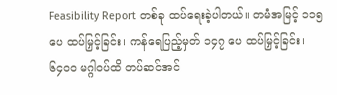Feasibility Report တစ်ခု ထပ်ရေးခဲ့ပါတယ်။ တမံအမြင့် ၁၁၅ ပေ ထပ်မြှင့်ခြင်း၊ ကန်ရေပြည့်မှတ် ၁၄၇ ပေ ထပ်မြှင့်ခြင်း၊ ၆၄၀၀ မဂ္ဂါဝပ်ထိ တပ်ဆင်အင်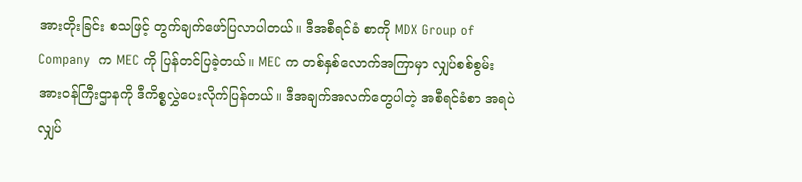အားတိုးခြင်း စသဖြင့် တွက်ချက်ဖော်ပြလာပါတယ်။ ဒီအစီရင်ခံ စာကို MDX Group of Company  က MEC ကို ပြန်တင်ပြခဲ့တယ်။ MEC က တစ်နှစ်လောက်အကြာမှာ လျှပ်စစ်စွမ်းအားဝန်ကြီးဌာနကို ဒီကိစ္စလွှဲပေးလိုက်ပြန်တယ်။ ဒီအချက်အလက်တွေပါတဲ့ အစီရင်ခံစာ အရပဲ လျှပ်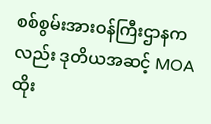စစ်စွမ်းအားဝန်ကြီးဌာနကလည်း ဒုတိယအဆင့် MOA ထိုး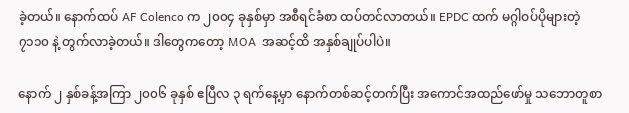ခဲ့တယ်။ နောက်ထပ် AF Colenco က ၂၀၀၄ ခုနှစ်မှာ အစီရင်ခံစာ ထပ်တင်လာတယ်။ EPDC ထက် မဂ္ဂါဝပ်ပိုများတဲ့ ၇၁၁၀ နဲ့ တွက်လာခဲ့တယ်။ ဒါတွေကတော့ MOA  အဆင့်ထိ အနှစ်ချုပ်ပါပဲ။

နောက် ၂ နှစ်ခန့်အကြာ ၂၀၀၆ ခုနှစ် ဧပြီလ ၃ ရက်နေ့မှာ နောက်တစ်ဆင့်တက်ပြီး အကောင်အထည်ဖော်မှု သဘောတူစာ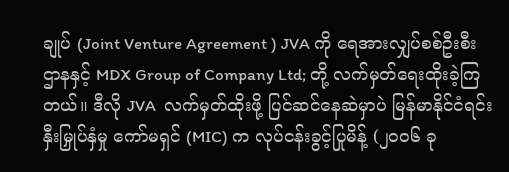ချုပ် (Joint Venture Agreement ) JVA ကို ရေအားလျှပ်စစ်ဦးစီးဌာနနှင့် MDX Group of Company Ltd; တို့ လက်မှတ်ရေးထိုးခဲ့ကြတယ်။ ဒီလို JVA  လက်မှတ်ထိုးဖို့ ပြင်ဆင်နေဆဲမှာပဲ မြန်မာနိုင်ငံရင်းနှီးမြှုပ်နှံမှု ကော်မရှင် (MIC) က လုပ်ငန်းခွင့်ပြုမိန့် (၂၀၀၆ ခု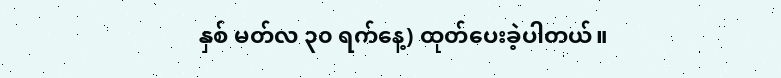နှစ် မတ်လ ၃၀ ရက်နေ့) ထုတ်ပေးခဲ့ပါတယ်။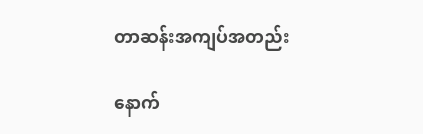တာဆန်းအကျပ်အတည်း

နောက်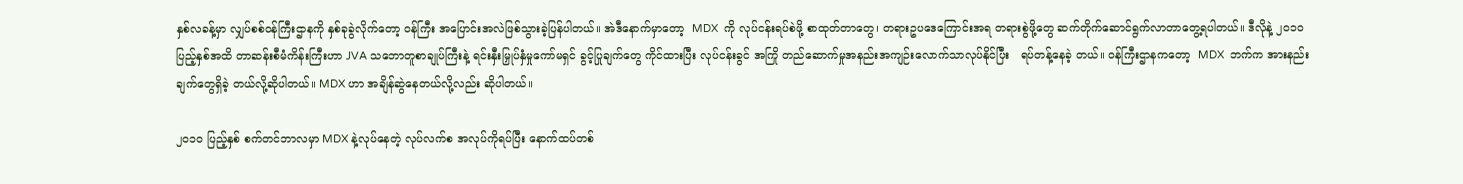နှစ်လခန့်မှာ လျှပ်စစ်ဝန်ကြီးဌာနကို နှစ်ခုခွဲလိုက်တော့ ဝန်ကြီး အပြောင်းအလဲဖြစ်သွားခဲ့ပြန်ပါတယ်။ အဲဒီနောက်မှာတော့  MDX  ကို လုပ်ငန်းရပ်စဲဖို့ စာထုတ်တာတွေ၊ တရားဥပဒေကြောင်းအရ တရားစွဲဖို့တွေ ဆက်တိုက်ဆောင်ရွက်လာတာတွေ့ရပါတယ်။ ဒီလိုနဲ့ ၂၀၁၀ ပြည့်နှစ်အထိ တာဆန်းစီမံကိန်းကြီးဟာ JVA သဘောတူစာချုပ်ကြီးနဲ့ ရင်းနှီးမြှုပ်နှံမှုကော်မရှင် ခွင့်ပြုချက်တွေ ကိုင်ထားပြီး လုပ်ငန်းခွင် အကြို တည်ဆောက်မှုအနည်းအကျဉ်းလောက်သာလုပ်နိုင်ပြီး   ရပ်တန့်နေခဲ့ တယ်။ ဝန်ကြီးဌာနကတော့  MDX  ဘက်က အားနည်းချက်တွေရှိခဲ့ တယ်လို့ဆိုပါတယ်။ MDX ဟာ အချိန်ဆွဲနေတယ်လို့လည်း ဆိုပါတယ်။

၂၀၁၀ ပြည့်နှစ် စက်တင်ဘာလမှာ MDX နဲ့လုပ်နေတဲ့ လုပ်လက်စ အလုပ်ကိုရပ်ပြီး နောက်ထပ်တစ်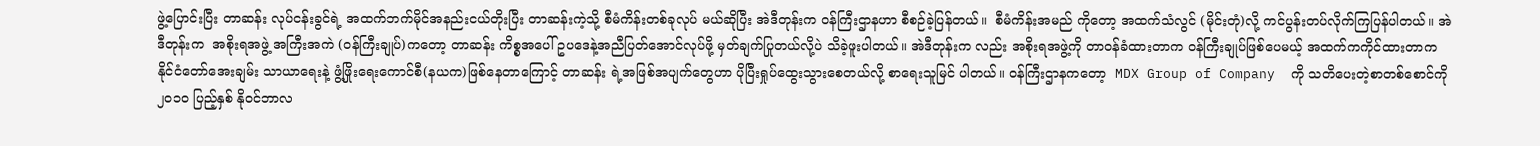ဖွဲ့ပြောင်းပြီး တာဆန်း လုပ်ငန်းခွင်ရဲ့ အထက်ဘက်မိုင်အနည်းငယ်တိုးပြီး တာဆန်းကဲ့သို့ စီမံကိန်းတစ်ခုလုပ် မယ်ဆိုပြီး အဲဒီတုန်းက ဝန်ကြီးဌာနဟာ စီစဉ်ခဲ့ပြန်တယ်။  စီမံကိန်းအမည် ကိုတော့ အထက်သံလွင် (မိုင်းတုံ)လို့ ကင်ပွန်းတပ်လိုက်ကြပြန်ပါတယ်။ အဲဒီတုန်းက  အစိုးရအဖွဲ့ အကြီးအကဲ (ဝန်ကြီးချုပ်)ကတော့ တာဆန်း ကိစ္စအပေါ် ဥပဒေနဲ့အညီပြတ်အောင်လုပ်ဖို့ မှတ်ချက်ပြုတယ်လို့ပဲ သိခဲ့ဖူးပါတယ်။ အဲဒီတုန်းက လည်း အစိုးရအဖွဲ့ကို တာဝန်ခံထားတာက ဝန်ကြီးချုပ်ဖြစ်ပေမယ့် အထက်ကကိုင်ထားတာက နိုင်ငံတော်အေးချမ်း သာယာရေးနဲ့ ဖွံ့ဖြိုးရေးကောင်စီ(နယက)ဖြစ်နေတာကြောင့် တာဆန်း ရဲ့အဖြစ်အပျက်တွေဟာ ပိုပြီးရှုပ်ထွေးသွားစေတယ်လို့ စာရေးသူမြင် ပါတယ်။ ဝန်ကြီးဌာနကတော့  MDX Group of Company  ကို သတိပေးတဲ့စာတစ်စောင်ကို ၂၀၁၀ ပြည့်နှစ် နိုဝင်ဘာလ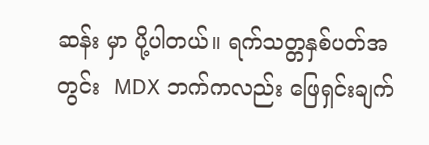ဆန်း မှာ ပို့ပါတယ်။ ရက်သတ္တနှစ်ပတ်အတွင်း  MDX ဘက်ကလည်း ဖြေရှင်းချက်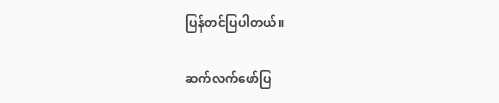ပြန်တင်ပြပါတယ်။

ဆက်လက်ဖော်ပြ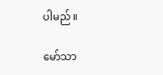ပါမည်။

မော်သာ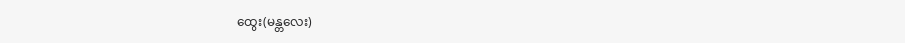ထွေး(မန္တလေး)